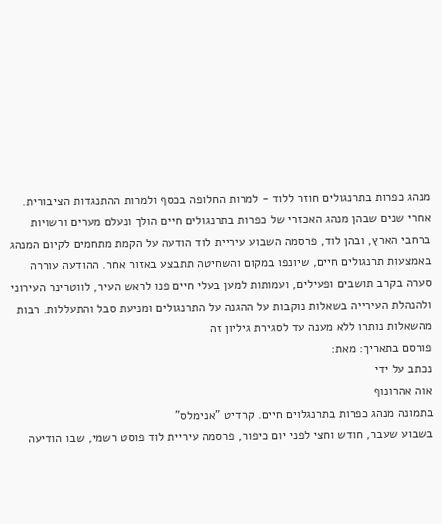מנהג כפרות בתרנגולים חוזר ללוד - למרות החלופה בכסף ולמרות ההתנגדות הציבורית.
אחרי שנים שבהן מנהג האכזרי של כפרות בתרנגולים חיים הולך ונעלם מערים ורשויות ברחבי הארץ, ובהן לוד, פרסמה השבוע עיריית לוד הודעה על הקמת מתחמים לקיום המנהג באמצעות תרנגולים חיים, שיונפו במקום והשחיטה תתבצע באזור אחר. ההודעה עוררה סערה בקרב תושבים ופעילים, ועמותות למען בעלי חיים פנו לראש העיר, לווטרינר העירוני ולהנהלת העירייה בשאלות נוקבות על ההגנה על התרנגולים ומניעת סבל והתעללות. רבות מהשאלות נותרו ללא מענה עד לסגירת גיליון זה
פורסם בתאריך: מאת:
נכתב על ידי
אוה אהרונוף
בתמונה מנהג כפרות בתרנגלוים חיים. קרדיט "אנימלס"
בשבוע שעבר, חודש וחצי לפני יום כיפור, פרסמה עיריית לוד פוסט רשמי, שבו הודיעה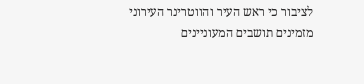לציבור כי ראש העיר והווטרינר העירוני מזמינים תושבים המעוניינים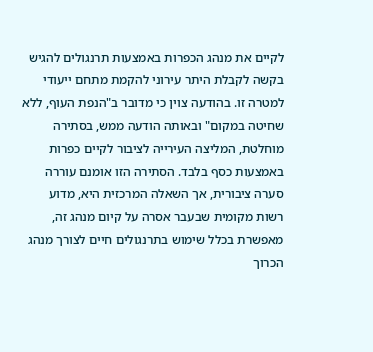לקיים את מנהג הכפרות באמצעות תרנגולים להגיש בקשה לקבלת היתר עירוני להקמת מתחם ייעודי למטרה זו. בהודעה צוין כי מדובר ב"הנפת העוף, ללא שחיטה במקום" ובאותה הודעה ממש, בסתירה מוחלטת, המליצה העירייה לציבור לקיים כפרות באמצעות כסף בלבד. הסתירה הזו אומנם עוררה סערה ציבורית, אך השאלה המרכזית היא, מדוע רשות מקומית שבעבר אסרה על קיום מנהג זה, מאפשרת בכלל שימוש בתרנגולים חיים לצורך מנהג הכרוך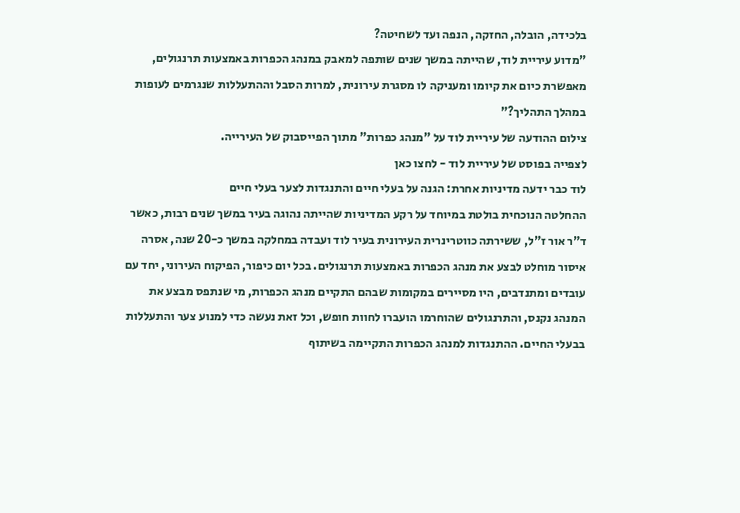בלכידה, הובלה, החזקה, הנפה ועד לשחיטה?
"מדוע עיריית לוד, שהייתה במשך שנים שותפה למאבק במנהג הכפרות באמצעות תרנגולים, מאפשרת כיום את קיומו ומעניקה לו מסגרת עירונית, למרות הסבל וההתעללות שנגרמים לעופות במהלך התהליך?"
צילום ההודעה של עיריית לוד על "מנהג כפרות" מתוך הפייסבוק של העירייה.
לצפייה בפוסט של עיריית לוד - לחצו כאן
לוד כבר ידעה מדיניות אחרת: הגנה על בעלי חיים והתנגדות לצער בעלי חיים
ההחלטה הנוכחית בולטת במיוחד על רקע המדיניות שהייתה נהוגה בעיר במשך שנים רבות, כאשר ד"ר אור ז"ל, ששירתה כווטרינרית העירונית בעיר לוד ועבדה במחלקה במשך כ-20 שנה, אסרה איסור מוחלט לבצע את מנהג הכפרות באמצעות תרנגולים. בכל יום כיפור, הפיקוח העירוני, יחד עם עובדים ומתנדבים, היו מסיירים במקומות שבהם התקיים מנהג הכפרות, מי שנתפס מבצע את המנהג נקנס, והתרנגולים שהוחרמו הועברו לחוות חופש, וכל זאת נעשה כדי למנוע צער והתעללות בבעלי החיים. ההתנגדות למנהג הכפרות התקיימה בשיתוף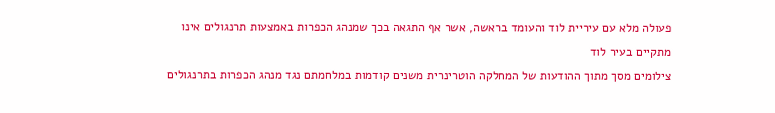פעולה מלא עם עיריית לוד והעומד בראשה, אשר אף התגאה בכך שמנהג הכפרות באמצעות תרנגולים אינו מתקיים בעיר לוד
צילומים מסך מתוך ההודעות של המחלקה הוטרינרית משנים קודמות במלחמתם נגד מנהג הכפרות בתרנגולים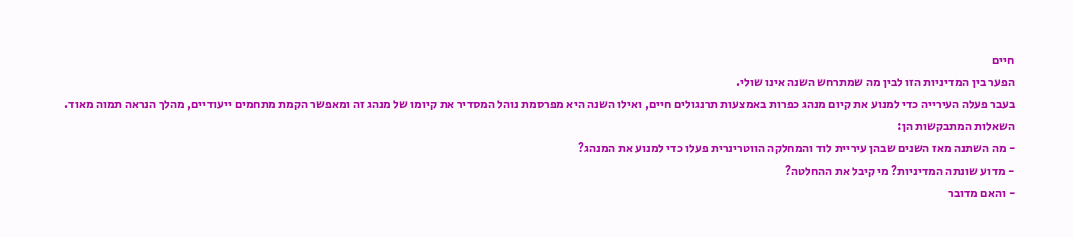חיים
הפער בין המדיניות הזו לבין מה שמתרחש השנה אינו שולי.
בעבר פעלה העירייה כדי למנוע את קיום מנהג כפרות באמצעות תרנגולים חיים, ואילו השנה היא מפרסמת נוהל המסדיר את קיומו של מנהג זה ומאפשר הקמת מתחמים ייעודיים, מהלך הנראה תמוה מאוד.
השאלות המתבקשות הן:
- מה השתנה מאז השנים שבהן עיריית לוד והמחלקה הווטרינרית פעלו כדי למנוע את המנהג?
- מדוע שונתה המדיניות? מי קיבל את ההחלטה?
- והאם מדובר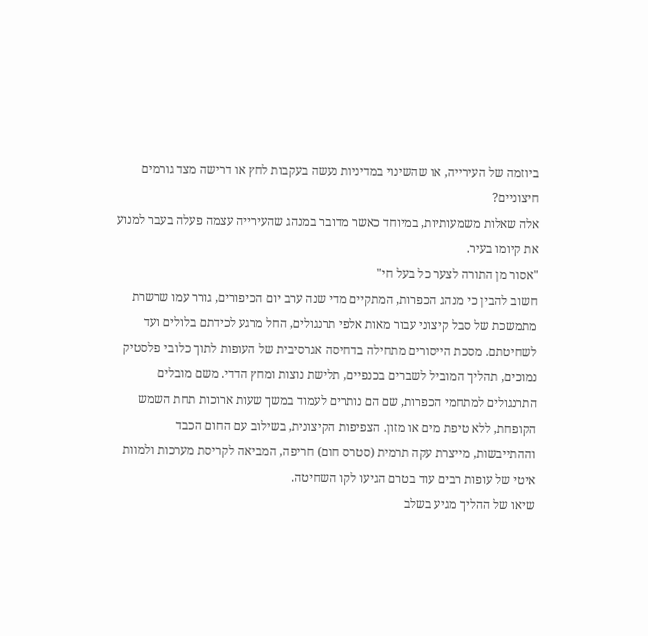ביוזמה של העירייה, או שהשינוי במדיניות נעשה בעקבות לחץ או דרישה מצד גורמים חיצוניים?
אלה שאלות משמעותיות, במיוחד כאשר מדובר במנהג שהעירייה עצמה פעלה בעבר למנוע את קיומו בעיר.
"אסור מן התורה לצער כל בעל חי"
חשוב להבין כי מנהג הכפרות, המתקיים מדי שנה ערב יום הכיפורים, גורר עמו שרשרת מתמשכת של סבל קיצוני עבור מאות אלפי תרנגולים, החל מרגע לכידתם בלולים ועד לשחיטתם. מסכת הייסורים מתחילה בדחיסה אגרסיבית של העופות לתוך כלובי פלסטיק נמוכים, תהליך המוביל לשברים בכנפיים, תלישת נוצות ומחץ הדדי. משם מובלים התרנגולים למתחמי הכפרות, שם הם נותרים לעמוד במשך שעות ארוכות תחת השמש הקופחת, ללא טיפת מים או מזון. הצפיפות הקיצונית, בשילוב עם החום הכבד וההתייבשות, מייצרת עקה תרמית (סטרס חום) חריפה, המביאה לקריסת מערכות ולמוות איטי של עופות רבים עוד בטרם הגיעו לקו השחיטה.
שיאו של ההליך מגיע בשלב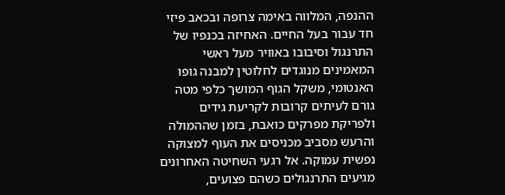ההנפה, המלווה באימה צרופה ובכאב פיזי חד עבור בעל החיים. האחיזה בכנפיו של התרנגול וסיבובו באוויר מעל ראשי המאמינים מנוגדים לחלוטין למבנה גופו האנטומי, משקל הגוף המושך כלפי מטה גורם לעיתים קרובות לקריעת גידים ולפריקת מפרקים כואבת, בזמן שההמולה והרעש מסביב מכניסים את העוף למצוקה נפשית עמוקה. אל רגעי השחיטה האחרונים מגיעים התרנגולים כשהם פצועים,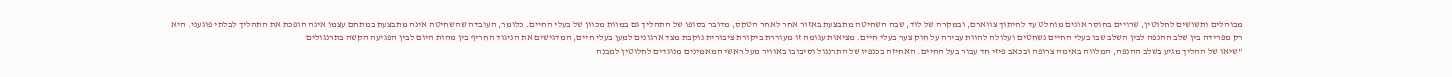מבוהלים ותשושים לחלוטין, שרויים בחוסר אונים מוחלט עד לחיתוך צווארם, ובמקרה של לוד, שבה השחיטה מתבצעת באזור אחר לאחר הטקס, מדובר בסופו של התהליך גם במוות מכוון של בעלי החיים. כלומר, העובדה שהשחיטה אינה מתבצעת במתחם עצמו אינה הופכת את התהליך לבלתי פוגעני. היא רק מפרידה בין שלב ההנפה לבין השלב שבו בעלי החיים נשחטים ועלולה להוות עבירה על חוק צער בעלי חיים. מציאות עגומה זו מעוררת ביקורת ציבורית נוקבת מצד ארגונים למען בעלי חיים, המדגישים את הניגוד החריף בין מהות היום לבין הפגיעה הקשה בתרנגולים
"שיאו של ההליך מגיע בשלב ההנפה, המלווה באימה צרופה ובכאב פיזי חד עבור בעל החיים. האחיזה בכנפיו של התרנגול וסיבובו באוויר מעל ראשי המאמינים מנוגדים לחלוטין למבנה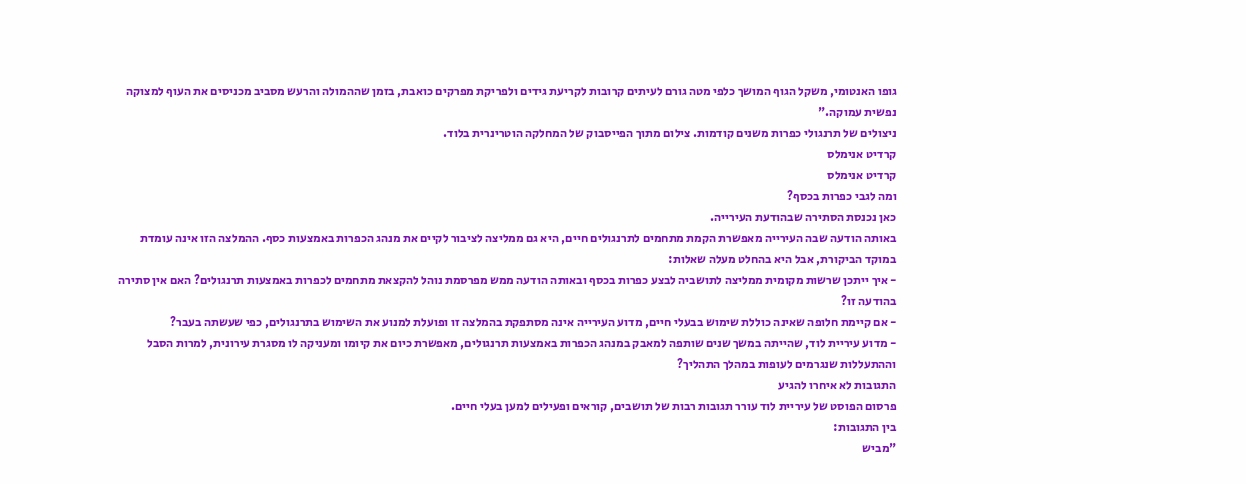גופו האנטומי, משקל הגוף המושך כלפי מטה גורם לעיתים קרובות לקריעת גידים ולפריקת מפרקים כואבת, בזמן שההמולה והרעש מסביב מכניסים את העוף למצוקה נפשית עמוקה."
ניצולים של תרנגולי כפרות משנים קודמות. צילום מתוך הפייסבוק של המחלקה הוטרינרית בלוד.
קרדיט אנימלס
קרדיט אנימלס
ומה לגבי כפרות בכסף?
כאן נכנסת הסתירה שבהודעת העירייה.
באותה הודעה שבה העירייה מאפשרת הקמת מתחמים לתרנגולים חיים, היא גם ממליצה לציבור לקיים את מנהג הכפרות באמצעות כסף. ההמלצה הזו אינה עומדת במוקד הביקורת, אבל היא בהחלט מעלה שאלות:
- איך ייתכן שרשות מקומית ממליצה לתושביה לבצע כפרות בכסף ובאותה הודעה ממש מפרסמת נוהל להקצאת מתחמים לכפרות באמצעות תרנגולים? האם אין סתירה בהודעה זו?
- אם קיימת חלופה שאינה כוללת שימוש בבעלי חיים, מדוע העירייה אינה מסתפקת בהמלצה זו ופועלת למנוע את השימוש בתרנגולים, כפי שעשתה בעבר?
- מדוע עיריית לוד, שהייתה במשך שנים שותפה למאבק במנהג הכפרות באמצעות תרנגולים, מאפשרת כיום את קיומו ומעניקה לו מסגרת עירונית, למרות הסבל וההתעללות שנגרמים לעופות במהלך התהליך?
התגובות לא איחרו להגיע
פרסום הפוסט של עיריית לוד עורר תגובות רבות של תושבים, קוראים ופעילים למען בעלי חיים.
בין התגובות:
"מביש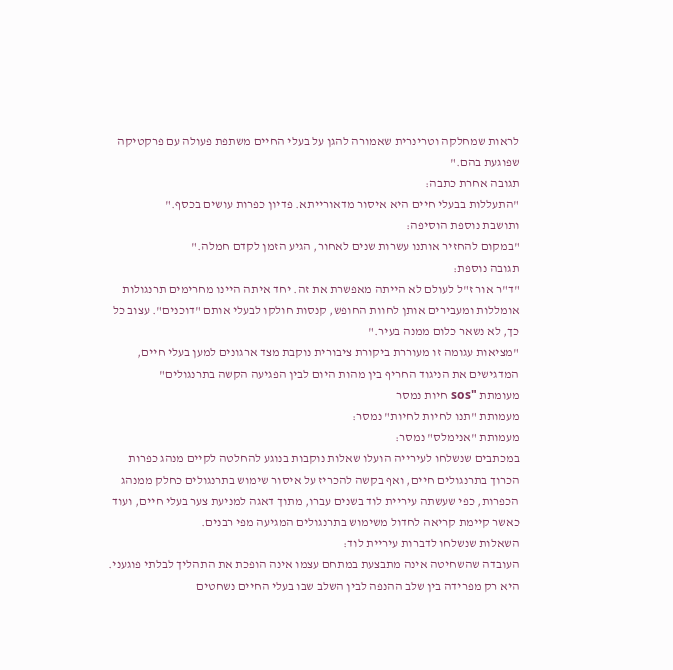לראות שמחלקה וטרינרית שאמורה להגן על בעלי החיים משתפת פעולה עם פרקטיקה שפוגעת בהם."
תגובה אחרת כתבה:
"התעללות בבעלי חיים היא איסור מדאורייתא. פדיון כפרות עושים בכסף."
ותושבת נוספת הוסיפה:
"במקום להחזיר אותנו עשרות שנים לאחור, הגיע הזמן לקדם חמלה."
תגובה נוספת:
"ד"ר אור ז"ל לעולם לא הייתה מאפשרת את זה. יחד איתה היינו מחרימים תרנגולות אומללות ומעבירים אותן לחוות החופש, קנסות חולקו לבעלי אותם "דוכנים". עצוב כל כך, לא נשאר כלום ממנה בעיר."
"מציאות עגומה זו מעוררת ביקורת ציבורית נוקבת מצד ארגונים למען בעלי חיים, המדגישים את הניגוד החריף בין מהות היום לבין הפגיעה הקשה בתרנגולים"
מעומתת "sos חיות נמסר
מעמותת "תנו לחיות לחיות" נמסר:
מעמותת "אנימלס" נמסר:
במכתבים שנשלחו לעירייה הועלו שאלות נוקבות בנוגע להחלטה לקיים מנהג כפרות הכרוך בתרנגולים חיים, ואף בקשה להכריז על איסור שימוש בתרנגולים כחלק ממנהג הכפרות, כפי שעשתה עיריית לוד בשנים עברו, מתוך דאגה למניעת צער בעלי חיים, ועוד כאשר קיימת קריאה לחדול משימוש בתרנגולים המגיעה מפי רבנים.
השאלות שנשלחו לדברות עיריית לוד:
העובדה שהשחיטה אינה מתבצעת במתחם עצמו אינה הופכת את התהליך לבלתי פוגעני. היא רק מפרידה בין שלב ההנפה לבין השלב שבו בעלי החיים נשחטים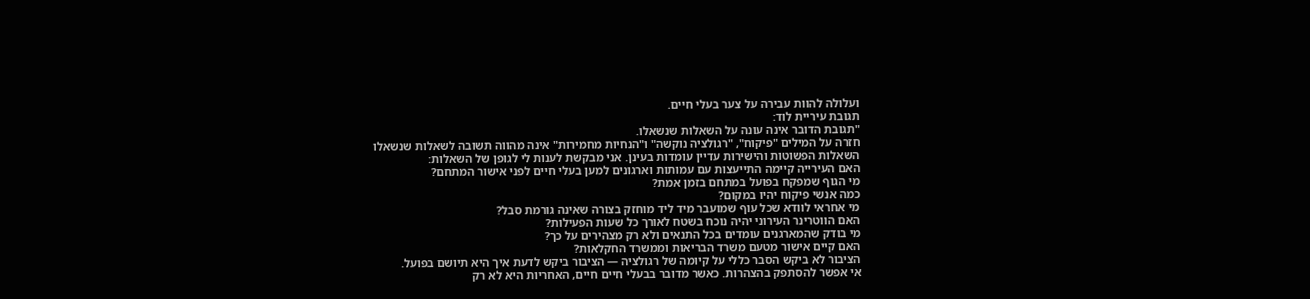ועלולה להוות עבירה על צער בעלי חיים.
תגובת עיריית לוד:
"תגובת הדובר אינה עונה על השאלות שנשאלו.
חזרה על המילים "פיקוח", "רגולציה נוקשה" ו"הנחיות מחמירות" אינה מהווה תשובה לשאלות שנשאלו
השאלות הפשוטות והישירות עדיין עומדות בעינן. אני מבקשת לענות לי לגופן של השאלות:
האם העירייה קיימה התייעצות עם עמותות וארגונים למען בעלי חיים לפני אישור המתחם?
מי הגוף שמפקח בפועל במתחם בזמן אמת?
כמה אנשי פיקוח יהיו במקום?
מי אחראי לוודא שכל עוף שמועבר מיד ליד מוחזק בצורה שאינה גורמת סבל?
האם הווטרינר העירוני יהיה נוכח בשטח לאורך כל שעות הפעילות?
מי בודק שהמארגנים עומדים בכל התנאים ולא רק מצהירים על כך?
האם קיים אישור מטעם משרד הבריאות וממשרד החקלאות?
הציבור לא ביקש הסבר כללי על קיומה של רגולציה — הציבור ביקש לדעת איך היא תיושם בפועל.
אי אפשר להסתפק בהצהרות. כאשר מדובר בבעלי חיים חיים, האחריות היא לא רק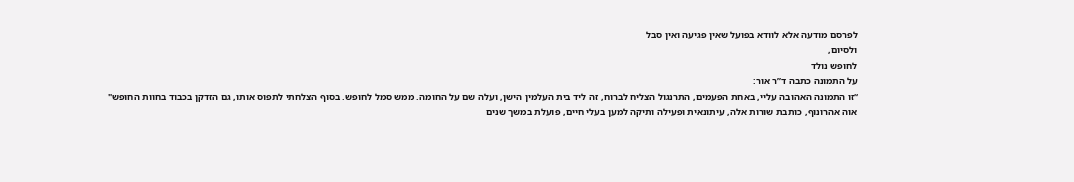לפרסם מודעה אלא לוודא בפועל שאין פגיעה ואין סבל
ולסיום,
לחופש נולד
על התמונה כתבה ד”ר אור:
“זו התמונה האהובה עליי, באחת הפעמים, התרנגול הצליח לברוח, זה ליד בית העלמין הישן, ועלה שם על החומה. ממש סמל לחופש. בסוף הצלחתי לתפוס אותו, גם הזדקן בכבוד בחוות החופש"
אוה אהרונוף, כותבת שורות אלה, עיתונאית ופעילה ותיקה למען בעלי חיים, פועלת במשך שנים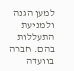למען הגנה ולמניעת התעללות בהם. חברה בוועדה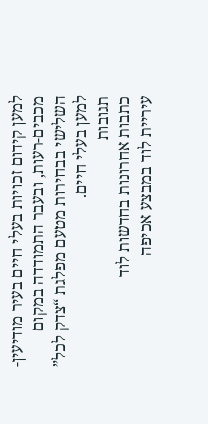למען קידום זכויות בעלי חיים בעיר מודיעין-מכבים-רעות, ובעבר התמודדה במקום השלישי בבחירות מטעם מפלגת “צדק לכל” למען בעלי חיים.
תגובות
כתבות אחרונות בחדשות לוד
עיריית לוד במבצע אכיפה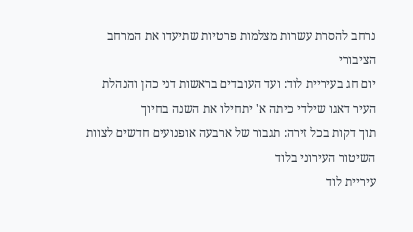נרחב להסרת עשרות מצלמות פרטיות שתיעדו את המרחב הציבורי
יום חג בעיריית לוד: ועד העובדים בראשות דני כהן והנהלת העיר דאגו שילדי כיתה א' יתחילו את השנה בחיוך
תוך דקות בכל זירה: תגבור של ארבעה אופנועים חדשים לצוות השיטור העירוני בלוד
עיריית לוד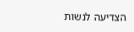הצדיעה לנשות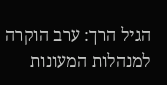הגיל הרך: ערב הוקרה למנהלות המעונות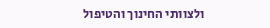ולצוותי החינוך והטיפול